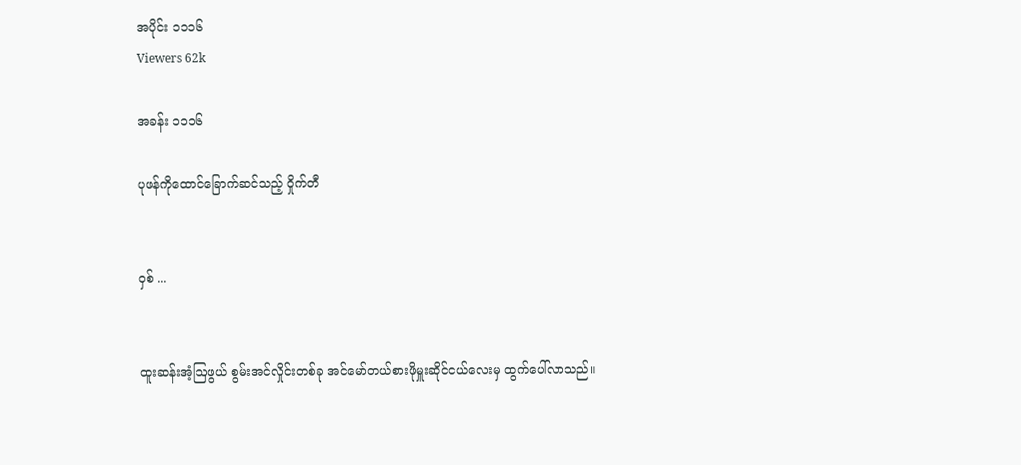အပိုင်း ၁၁၁၆
Viewers 62k

အခန်း ၁၁၁၆

ပုဖန်ကိုထောင်ခြောက်ဆင်သည့် ဝှိုက်တီ


ဝှစ် ...


ထူးဆန်းအံ့ဩဖွယ် စွမ်းအင်လှိုင်းတစ်ခု အင်မော်တယ်စားဖိုမှူးဆိုင်ငယ်လေးမှ ထွက်ပေါ်လာသည်။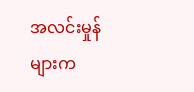အလင်းမှုန်များက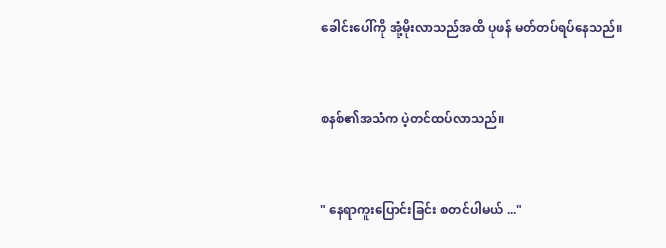ခေါင်းပေါ်ကို အုံ့မိုးလာသည်အထိ ပုဖန် မတ်တပ်ရပ်နေသည်။


စနစ်၏အသံက ‌ပဲ့တင်ထပ်လာသည်။


" နေရာကူးပြောင်းခြင်း စတင်ပါမယ် ..."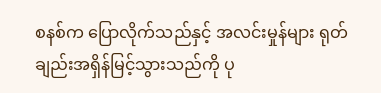စနစ်က ပြောလိုက်သည်နှင့် အလင်းမှုန်များ ရုတ်ချည်းအရှိန်မြင့်သွားသည်ကို ပု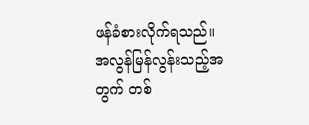ဖန်ခံစားလိုက်ရသည်။ အလွန်မြန်လွန်းသည့်အတွက် တစ်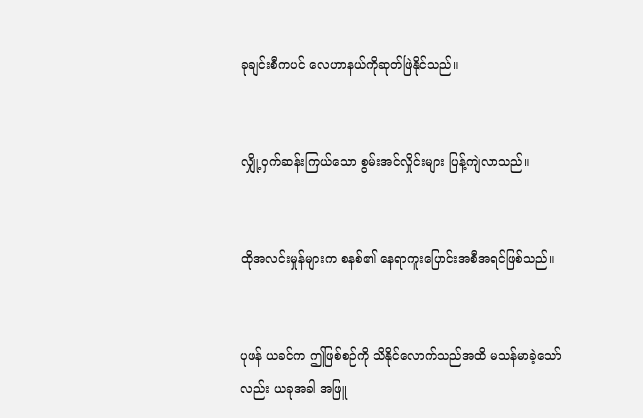ခုချင်းစီကပင် လေဟာနယ်ကိုဆုတ်ဖြဲနိုင်သည်။


လျှို့ဝှက်ဆန်းကြယ်သော စွမ်းအင်လှိုင်းများ ပြန့်ကျဲလာသည်။


ထိုအလင်းမှုန်များက စနစ်၏ နေရာကူးပြောင်းအစီအရင်ဖြစ်သည်။


ပုဖန် ယခင်က ဤဖြစ်စဉ်ကို သိနိုင်လောက်သည်အထိ မသန်မာခဲ့သော်လည်း ယခုအခါ အဖြူ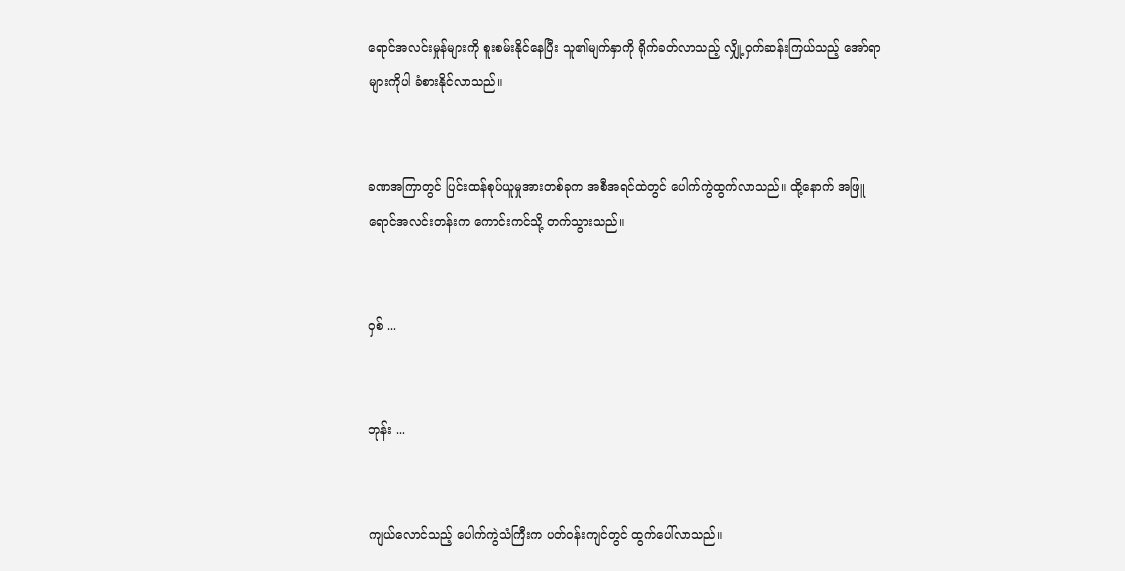ရောင်အလင်းမှုန်များကို စူးစမ်းနိုင်နေပြီး သူ၏မျက်နှာကို ရိုက်ခတ်လာသည့် လျှို့ဝှက်ဆန်းကြယ်သည့် အော်ရာများကိုပါ ခံစားနိုင်လာသည်။


ခဏအကြာတွင် ပြင်းထန်စုပ်ယူမှုအားတစ်ခုက အစီအရင်ထဲတွင် ပေါက်ကွဲထွက်လာသည်။ ထို့နောက် အဖြူရောင်အလင်းတန်းက ကောင်းကင်သို့ တက်သွားသည်။


ဝှစ် ...


ဘုန်း ...


ကျယ်လောင်သည့် ပေါက်ကွဲသံကြီးက ပတ်ဝန်းကျင်တွင် ထွက်ပေါ်လာသည်။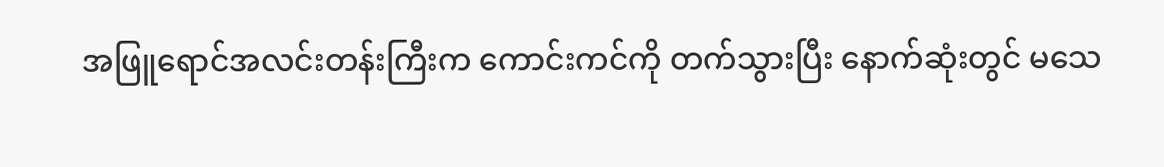အဖြူရောင်အလင်းတန်းကြီးက ကောင်းကင်ကို တက်သွားပြီး နောက်ဆုံးတွင် မသေ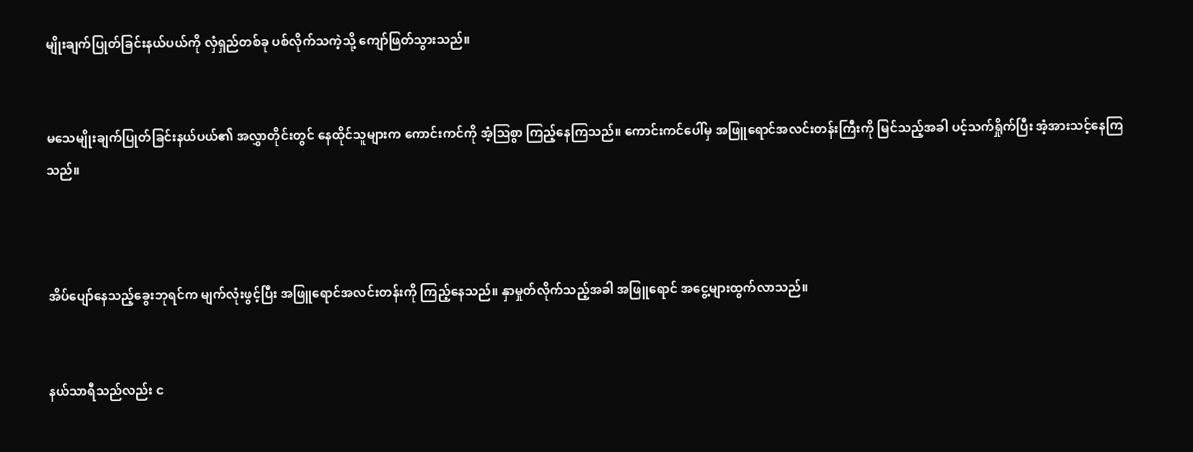မျိုးချက်ပြုတ်ခြင်းနယ်ပယ်ကို လှံရှည်တစ်ခု ပစ်လိုက်သကဲ့သို့ ကျော်ဖြတ်သွားသည်။


မသေမျိုးချက်ပြုတ်ခြင်းနယ်ပယ်၏ အလွှာတိုင်းတွင် နေထိုင်သူများက ကောင်းကင်ကို အံ့ဩစွာ ကြည့်နေကြသည်။ ကောင်းကင်ပေါ်မှ အဖြူရောင်အလင်းတန်းကြီးကို မြင်သည့်အခါ ပင့်သက်ရှိုက်ပြီး အံ့အားသင့်နေကြသည်။



အိပ်ပျော်နေသည့်ခွေးဘုရင်က မျက်လုံးဖွင့်ပြီး အဖြူရောင်အလင်းတန်းကို ကြည့်နေသည်။ နှာမှုတ်လိုက်သည့်အခါ အဖြူရောင် အငွေ့များထွက်လာသည်။


နယ်သာရီသည်လည်း င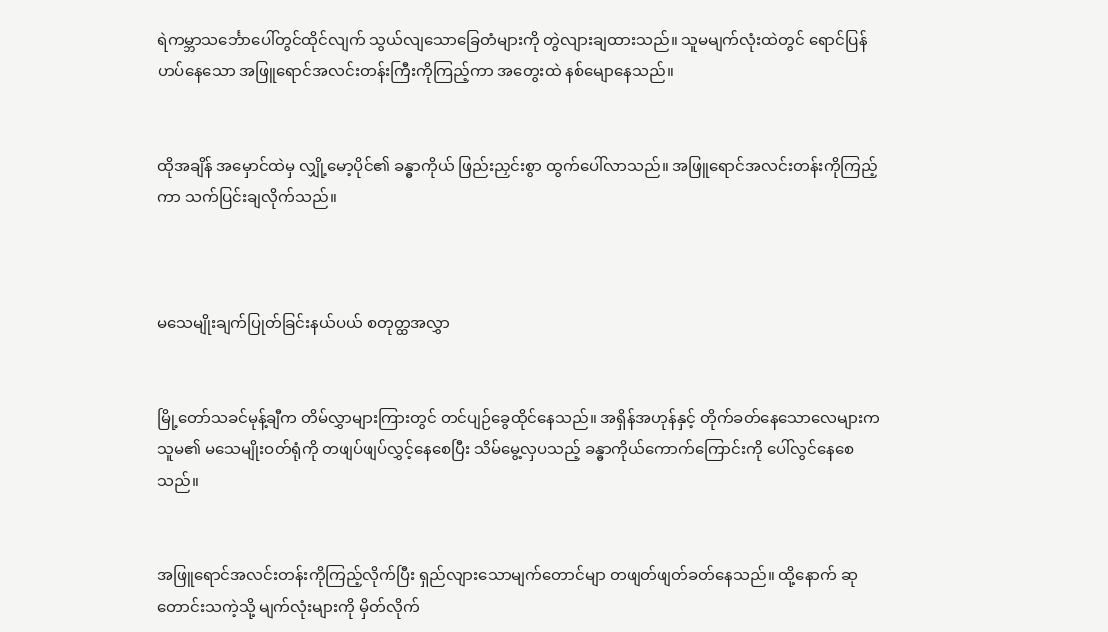ရဲကမ္ဘာသင်္ဘောပေါ်တွင်ထိုင်လျက် သွယ်လျသောခြေတံများကို တွဲလျားချထားသည်။ သူမမျက်လုံးထဲတွင် ရောင်ပြန်ဟပ်နေသော အဖြူရောင်အလင်းတန်းကြီးကိုကြည့်ကာ အတွေးထဲ နစ်မျောနေသည်။


ထိုအချိန် အမှောင်ထဲမှ လျှို့မော့ပိုင်၏ ခန္ဓာကိုယ် ဖြည်းညှင်းစွာ ထွက်ပေါ်လာသည်။ အဖြူရောင်အလင်းတန်းကိုကြည့်ကာ သက်ပြင်းချလိုက်သည်။



မသေမျိုးချက်ပြုတ်ခြင်းနယ်ပယ် စတုတ္ထအလွှာ


မြို့တော်သခင်မုန့်ချီက တိမ်လွှာများကြားတွင် တင်ပျဉ်ခွေထိုင်နေသည်။ အရှိန်အဟုန်နှင့် တိုက်ခတ်နေသောလေများက သူမ၏ မသေမျိုးဝတ်ရုံကို တဖျပ်ဖျပ်လွှင့်နေစေပြီး သိမ်မွေ့လှပသည့် ခန္ဓာကိုယ်ကောက်ကြောင်းကို ပေါ်လွင်နေစေသည်။


အဖြူရောင်အလင်းတန်းကိုကြည့်လိုက်ပြီး ရှည်လျားသောမျက်တောင်မျာ တဖျတ်ဖျတ်ခတ်နေသည်။ ထို့နောက် ဆုတောင်းသကဲ့သို့ မျက်လုံးများကို မှိတ်လိုက်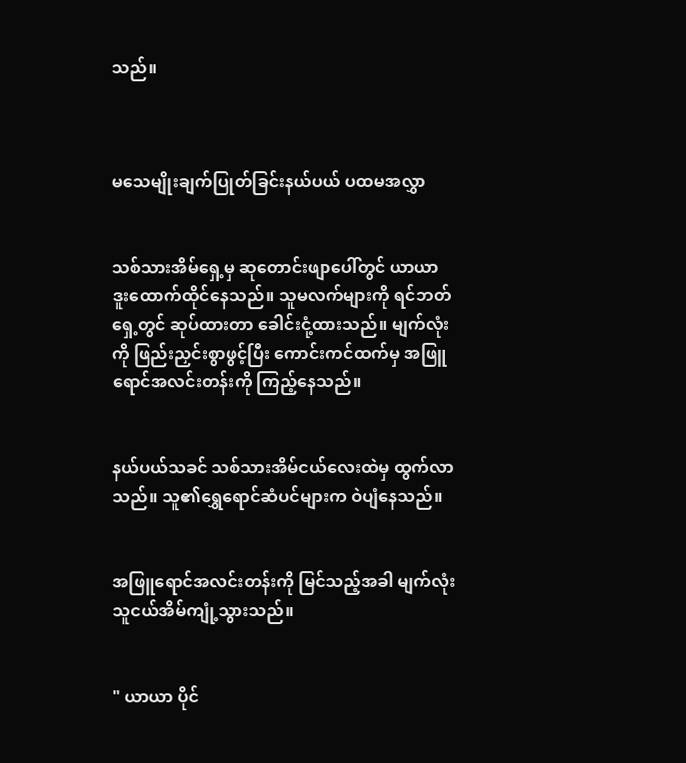သည်။



မသေမျိုးချက်ပြုတ်ခြင်းနယ်ပယ် ပထမအလွှာ


သစ်သားအိမ်ရှေ့မှ ဆုတောင်းဖျာပေါ်တွင် ယာယာ ဒူးထောက်ထိုင်နေသည်။ သူမလက်များကို ရင်ဘတ်ရှေ့တွင် ဆုပ်ထားတာ ခေါင်းငုံ့ထားသည်။ မျက်လုံးကို ဖြည်းညှင်းစွာဖွင့်ပြီး ကောင်းကင်ထက်မှ အဖြူရောင်အလင်းတန်းကို ကြည့်နေသည်။


နယ်ပယ်သခင် သစ်သားအိမ်ငယ်လေးထဲမှ ထွက်လာသည်။ သူ၏ရွှေရောင်ဆံပင်များက ‌ဝဲပျံနေသည်။


အဖြူရောင်အလင်းတန်းကို မြင်သည့်အခါ မျက်လုံးသူငယ်အိမ်ကျုံ့သွားသည်။


" ယာယာ ပိုင်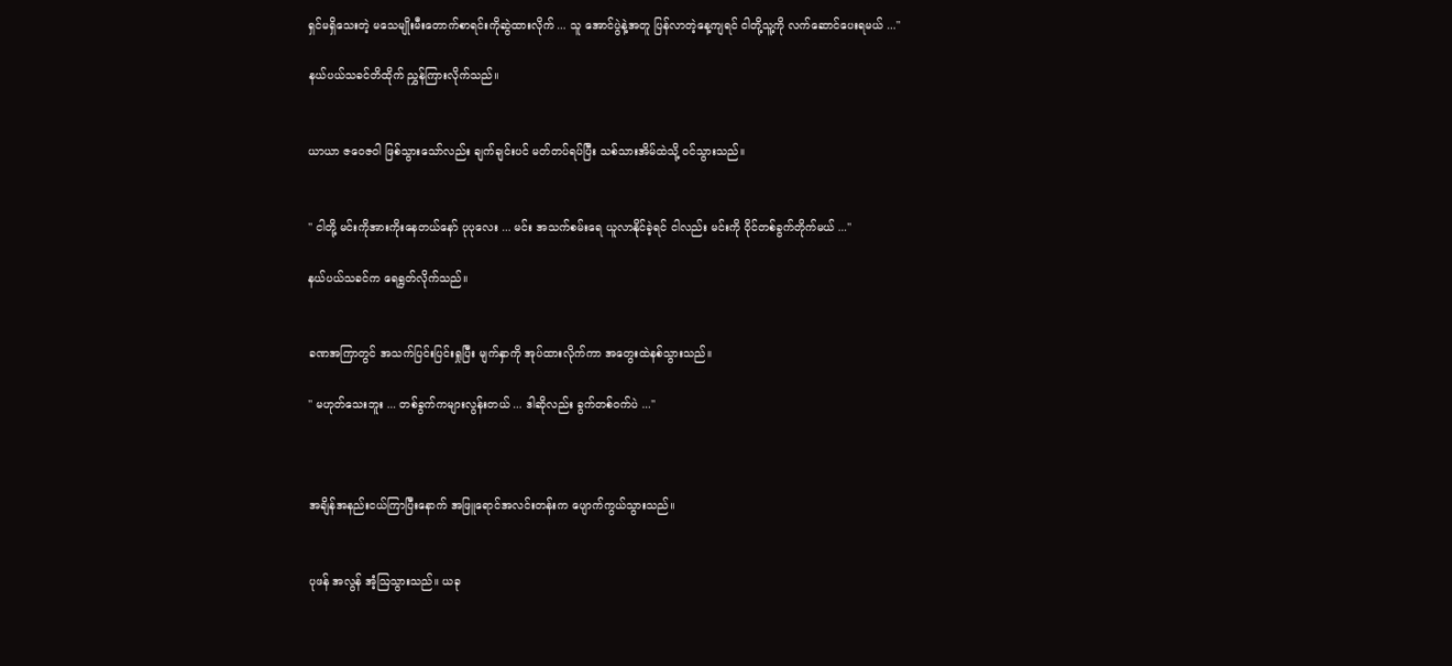ရှင်မရှိသေးတဲ့ မသေမျိုးမီးတောက်စာရင်းကိုဆွဲထားလိုက် ... သူ အောင်ပွဲနဲ့အတူ ပြန်လာတဲ့နေ့ကျရင် ငါတို့သူ့ကို လက်ဆောင်ပေးရမယ် ..."

နယ်ပယ်သခင်တိထိုက် ညွှန်ကြားလိုက်သည်။


ယာယာ ဇဝေဇဝါ ဖြစ်သွားသော်လည်း ချက်ချင်းပင် မတ်တပ်ရပ်ပြီး သစ်သားအိမ်ထဲသို့ ဝင်သွားသည်။


" ငါတို့ မင်းကိုအားကိုးနေတယ်နော် ပုပုလေး ... မင်း အသက်စမ်းရေ ယူလာနိုင်ခဲ့ရင် ငါလည်း မင်းကို ဝိုင်တစ်ခွက်တိုက်မယ် ..."

နယ်ပယ်သခင်က ရေရွတ်လိုက်သည်။


ခဏအကြာတွင် အသက်ပြင်းပြင်းရှုပြီး မျက်နှာကို အုပ်ထားလိုက်ကာ အတွေးထဲနစ်သွားသည်။

" မဟုတ်သေးဘူး ... တစ်ခွက်ကများလွန်းတယ် ... ဒါဆိုလည်း ခွက်တစ်ဝက်ပဲ ..."



အချိန်အနည်းငယ်ကြာပြီးနောက် အဖြူရောင်အလင်းတန်းက ပျောက်ကွယ်သွားသည်။


ပုဖန် အလွန် အံ့ဩသွားသည်။ ယခု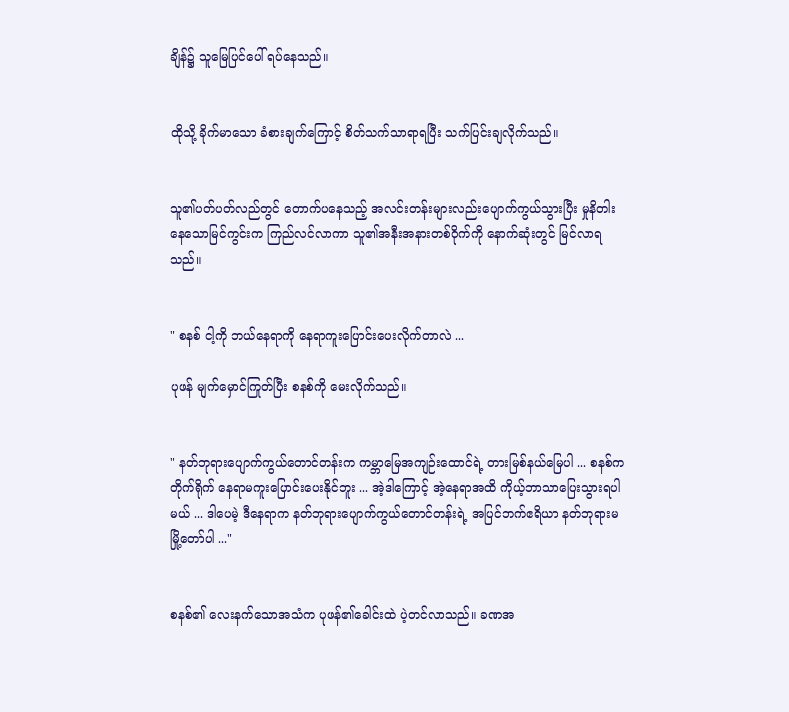ချိန်၌ သူမြေပြင်ပေါ် ရပ်နေသည်။


ထိုသို့ ခိုက်မာသော ခံစားချက်ကြောင့် စိတ်သက်သာရာရပြီး သက်ပြင်းချလိုက်သည်။


သူ၏ပတ်ပတ်လည်တွင် တောက်ပနေသည့် အလင်းတန်းများလည်းပျောက်ကွယ်သွားပြီး မှုနိတါးနေသောမြင်ကွင်းက ကြည်လင်လာကာ သူ၏အနီးအနားတစ်ဝိုက်ကို နောက်ဆုံးတွင် မြင်လာရသည်။


" စနစ် ငါ့ကို ဘယ်နေရာကို နေရာကူးပြောင်းပေးလိုက်တာလဲ ...

ပုဖန် မျက်မှောင်ကြုတ်ပြီး စနစ်ကို မေးလိုက်သည်။


" နတ်ဘုရားပျောက်ကွယ်တောင်တန်းက ကမ္ဘာမြေအကျဉ်းထောင်ရဲ့ တားမြစ်နယ်မြေပါ ... စနစ်က တိုက်ရိုက် နေရာမကူးပြောင်းပေးနိုင်ဘူး ... အဲ့ဒါကြောင့် အဲ့နေရာအထိ ကိုယ့်ဘာသာပြေးသွားရပါမယ် ... ဒါပေမဲ့ ဒီနေရာက နတ်ဘုရားပျောက်ကွယ်တောင်တန်းရဲ့ အပြင်ဘက်ဧရိယာ နတ်ဘုရားမမြို့တော်ပါ ..."


စနစ်၏ လေးနက်သောအသံက ပုဖန်၏ခေါင်းထဲ ပဲ့တင်လာသည်။ ခဏအ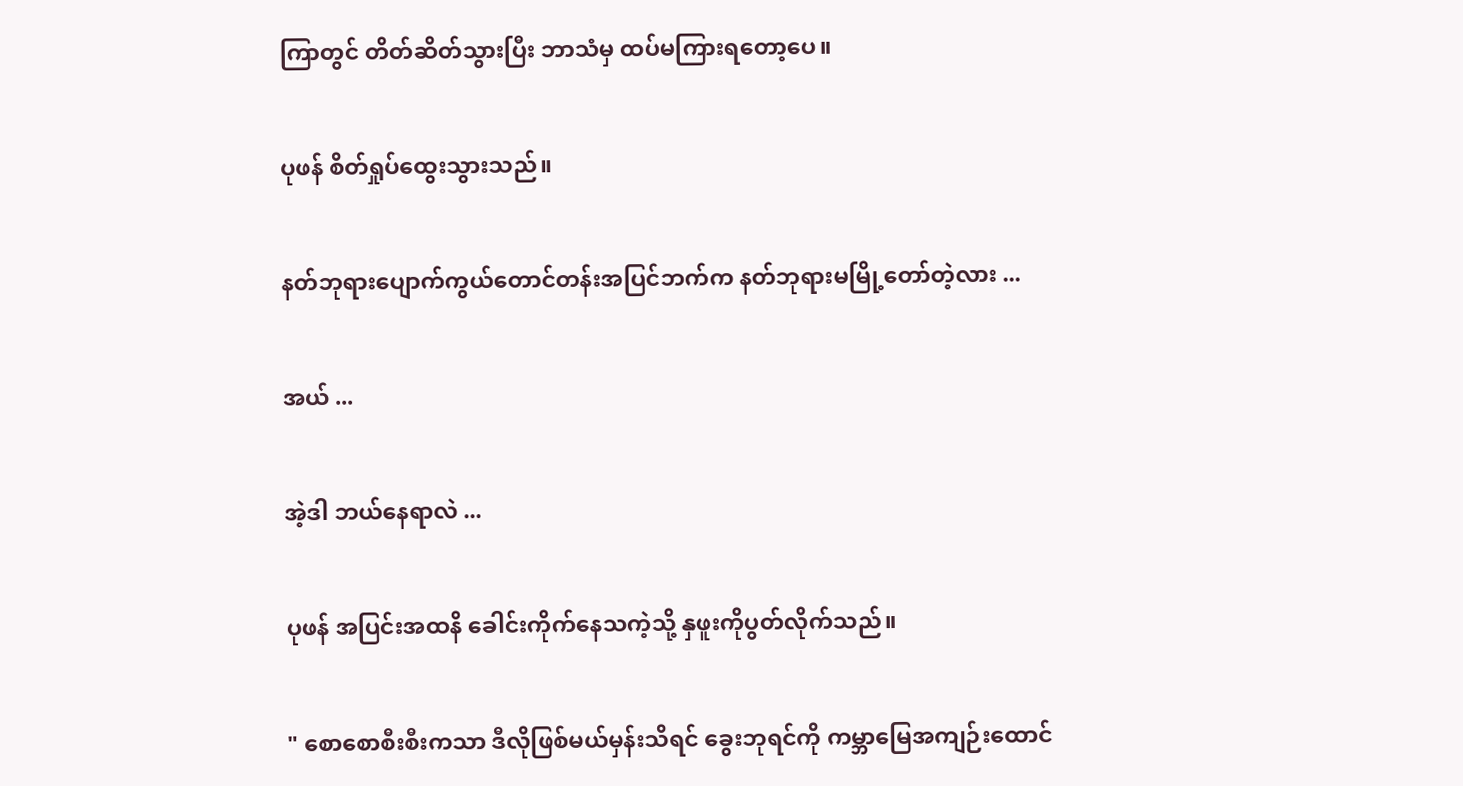ကြာတွင် တိတ်ဆိတ်သွားပြီး ဘာသံမှ ထပ်မကြားရတော့ပေ။


ပုဖန် စိတ်ရှုပ်ထွေးသွားသည်။


နတ်ဘုရားပျောက်ကွယ်တောင်တန်းအပြင်ဘက်က နတ်ဘုရားမမြို့တော်တဲ့လား ...


အယ် ...


အဲ့ဒါ ဘယ်နေရာလဲ ...


ပုဖန် အပြင်းအထနိ ခေါင်းကိုက်နေသကဲ့သို့ နှဖူးကိုပွတ်လိုက်သည်။


" စောစောစီးစီးကသာ ဒီလိုဖြစ်မယ်မှန်းသိရင် ခွေးဘုရင်ကို ကမ္ဘာမြေအကျဉ်းထောင်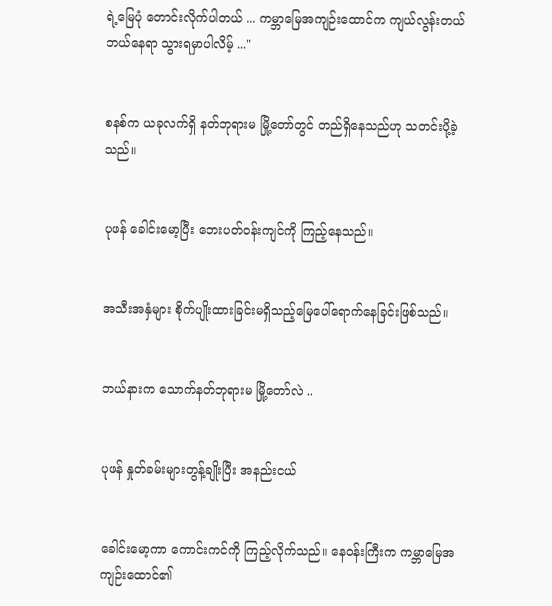ရဲ့မြေပုံ တောင်းလိုက်ပါတယ် ... ကမ္ဘာမြေအကျဉ်းထောင်က ကျယ်လွန်းတယ် ဘယ်နေရာ သွားရမှာပါလိမ့် ..."


စနစ်က ယခုလက်ရှိ နတ်ဘုရားမ မြို့တော်တွင် တည်ရှိနေသည်ဟု သတင်းပို့ခဲ့သည်။


ပုဖန် ခေါင်းမော့ပြီး ဘေးပတ်ဝန်းကျင်ကို ကြည့်နေသည်။


အသီးအနှံများ စိုက်ပျိုးထားခြင်းမရှိသည့်မြေပေါ်ရောက်နေခြင်းဖြစ်သည်။


ဘယ်နားက သောက်နတ်ဘုရားမ မြို့တော်လဲ ..


ပုဖန် နှုတ်ခမ်းများတွန့်ချိုးပြီး အနည်းငယ်


ခေါင်းမော့ကာ ကောင်းကင်ကို ကြည့်လိုက်သည်။ နေဝန်းကြီးက ‌ကမ္ဘာမြေအကျဉ်းထောင်၏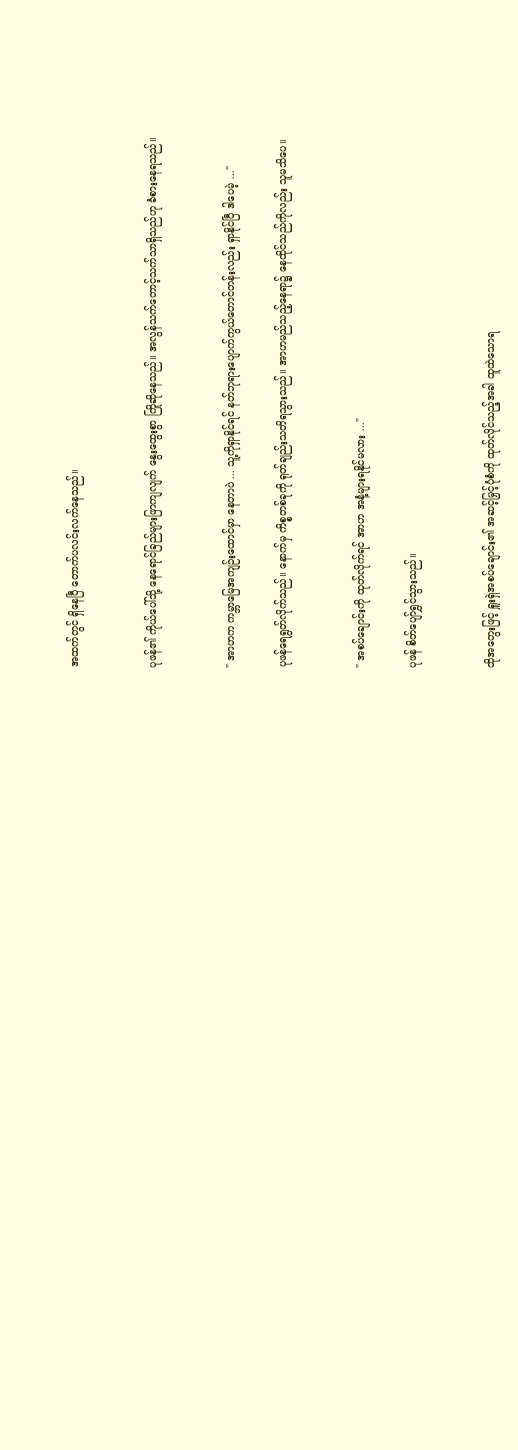အထက်တွင် ရှိနေပြီ တောက်ပလင်းလက်နေသည်။


ပုဖန်၏ ကိုယ်ပေါ်သို့ နေရောင်ခြည်များဖြာကျလျက် နွေးထွေးစွာ ကြိုဆိုနေသည်။ အလွန်သက်တောင့်သက်သာရှိသည်ဟု ခံစားနေရသည်။


" အာဟက ကမ္ဘာမြေအကျဉ်းထောင်မှာ နေတာပဲ ... သူ့ကိုရှာနိုင်ရင် နတ်ဘုရားပျောက်ကွယ်တောင်တန်းလည်း ရှာနိုင်ပြီ ဒါပေမဲ့ ..."

ပုဖန်ရေရွတ်လိုက်သည်။ နောက်မှ ကိစ္စတစ်ခုကို ရုတ်ချည်းသတိရသွားသည်။ အာဟမည်သည့်နေရာ၌ နေထိုင်သည်ကိုလည်း သူမသိပေ။


" အစပ်ချောင်းကို ထုတ်လိုက်ရင် အာဟ အနံ့များရနိုင်မလား ..."

ပုဖန် စိတ်ပျော်ရွှင်သွားသည်။


ထိုအတွေးဖြင့် ရှူးရှဲအစပ်ချောင်း၏ အဆင့်မြှင့်ပုံစံကို ထုတ်လိုင်သည့်အခါ ထူထဲသောရ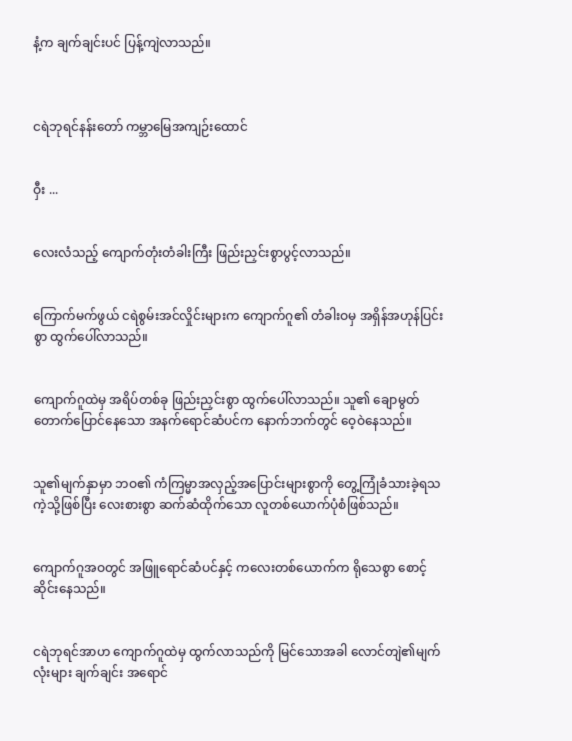နံ့က ချက်ချင်းပင် ပြန့်ကျဲလာသည်။



ငရဲဘုရင်နန်းတော် ကမ္ဘာမြေအကျဉ်းထောင်


ဝှီး ...


လေးလံသည့် ကျောက်တုံးတံခါးကြီး ဖြည်းညှင်းစွာပွင့်လာသည်။


ကြောက်မက်ဖွယ် ငရဲစွမ်းအင်လှိုင်းများက ကျောက်ဂူ၏ တံခါးဝမှ အရှိန်အဟုန်ပြင်းစွာ ထွက်ပေါ်လာသည်။


ကျောက်ဂူထဲမှ အရိပ်တစ်ခု ဖြည်းညှင်းစွာ ထွက်ပေါ်လာသည်။ သူ၏ ချောမွတ်တောက်ပြောင်နေသော အနက်ရောင်ဆံပင်က နောက်ဘက်တွင် ဝေ့ဝဲနေသည်။


သူ၏မျက်နှာမှာ ဘဝ၏ ကံကြမ္မာအလှည့်အပြောင်းများစွာကို တွေ့ကြုံခံသားခဲ့ရသကဲ့သို့ဖြစ်ပြီး လေးစားစွာ ဆက်ဆံထိုက်သော လူတစ်ယောက်ပုံစံဖြစ်သည်။


ကျောက်ဂူအဝတွင် အဖြူရောင်ဆံပင်နှင့် ကလေးတစ်ယောက်က ရိုသေစွာ စောင့်ဆိုင်းနေသည်။


ငရဲဘုရင်အာဟ ကျောက်ဂူထဲမှ ထွက်လာသည်ကို မြင်သောအခါ လောင်တျဲ၏မျက်လုံးများ ချက်ချင်း အရောင်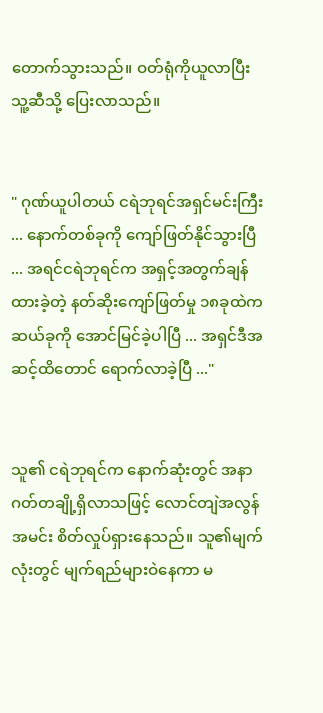တောက်သွားသည်။ ဝတ်ရုံကိုယူလာပြီး သူ့ဆီသို့ ပြေးလာသည်။


" ဂုဏ်ယူပါတယ် ငရဲဘုရင်အရှင်မင်းကြီး ... နောက်တစ်ခုကို ကျော်ဖြတ်နိုင်သွားပြီ ... အရင်ငရဲဘုရင်က အရှင့်အတွက်ချန်ထားခဲ့တဲ့ နတ်ဆိုးကျော်ဖြတ်မှု ၁၈ခုထဲက ဆယ်ခုကို ‌အောင်မြင်ခဲ့ပါပြီ ... အရှင်ဒီအဆင့်ထိတောင် ရောက်လာခဲ့ပြီ ..."


သူ၏ ငရဲဘုရင်က နောက်ဆုံးတွင် အနာဂတ်တချို့ရှိလာသဖြင့် လောင်တျဲအလွန်အမင်း စိတ်လှုပ်ရှားနေသည်။ သူ၏မျက်လုံးတွင် မျက်ရည်များဝဲနေကာ မ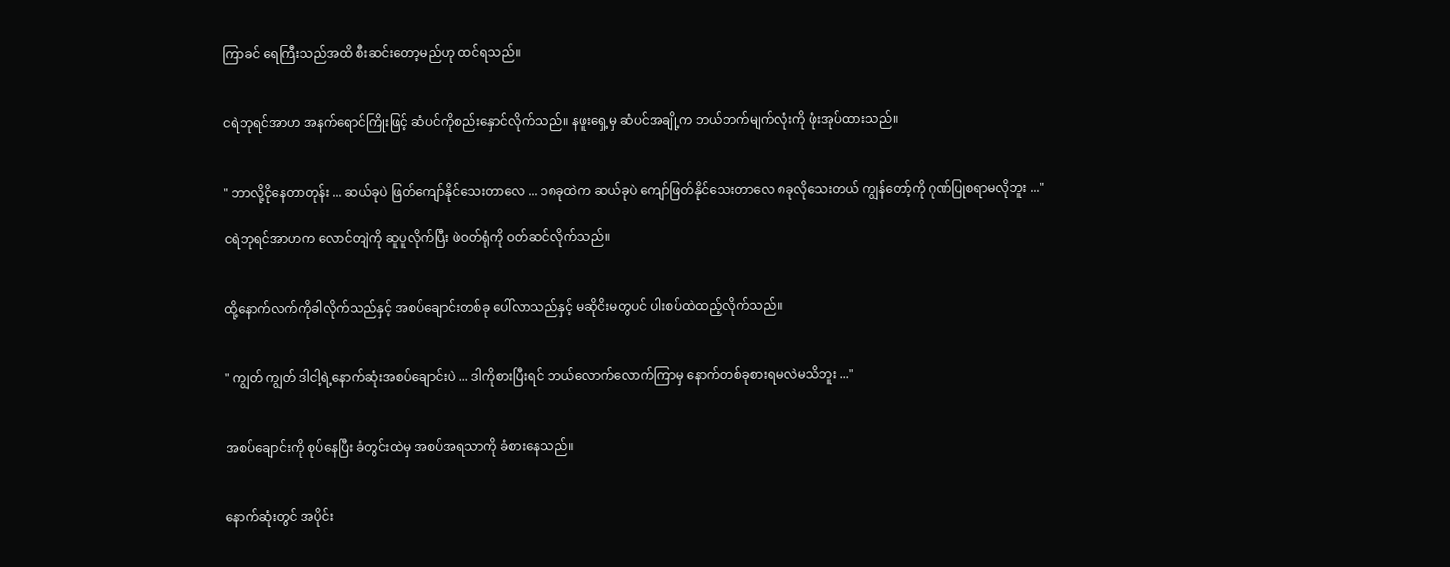ကြာခင် ရေကြီးသည်အထိ စီးဆင်းတော့မည်ဟု ထင်ရသည်။


ငရဲဘုရင်အာဟ အနက်ရောင်ကြိုးဖြင့် ဆံပင်ကိုစည်းနှောင်လိုက်သည်။ နဖူးရှေ့မှ ဆံပင်အချို့က ဘယ်ဘက်မျက်လုံးကို ဖုံးအုပ်ထားသည်။


" ဘာလို့ငိုနေတာတုန်း ... ဆယ်ခုပဲ ‌ဖြတ်ကျော်နိုင်သေးတာလေ ... ၁၈ခုထဲက ဆယ်ခုပဲ ကျော်ဖြတ်နိုင်သေးတာလေ ၈ခုလိုသေးတယ် ကျွန်တော့်ကို ဂုဏ်ပြုစရာမလိုဘူး ..."

ငရဲဘုရင်အာဟက လောင်တျဲကို ဆူပူလိုက်ပြီး ဖဲဝတ်ရုံကို ဝတ်ဆင်လိုက်သည်။


ထို့နောက်လက်ကိုခါလိုက်သည်နှင့် အစပ်ချောင်းတစ်ခု ပေါ်လာသည်နှင့် မဆိုငိးမတွပင် ပါးစပ်ထဲထည့်လိုက်သည်။


" ကျွတ် ကျွတ် ဒါငါ့ရဲ့နောက်ဆုံးအစပ်ချောင်းပဲ ... ဒါကိုစားပြီးရင် ဘယ်လောက်လောက်ကြာမှ နောက်တစ်ခုစားရမလဲမသိဘူး ..."


အစပ်ချောင်းကို စုပ်နေပြီး ခံတွင်းထဲမှ အစပ်အရသာကို ခံစားနေသည်။


နောက်ဆုံးတွင် အပိုင်း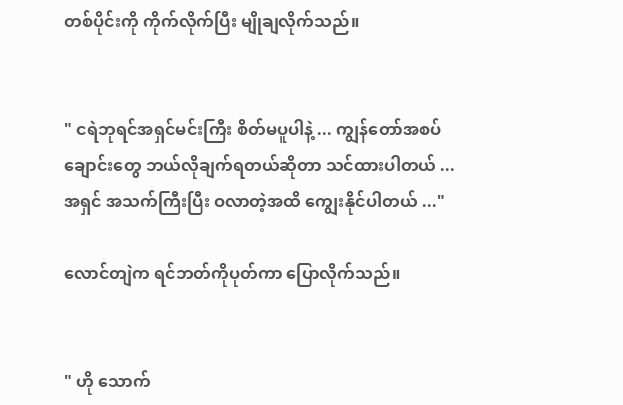တစ်ပိုင်းကို ကိုက်လိုက်ပြီး မျိုချလိုက်သည်။


" ငရဲဘုရင်အရှင်မင်းကြီး စိတ်မပူပါနဲ့ ... ကျွန်တော်အစပ်ချောင်းတွေ ဘယ်လိုချက်ရတယ်ဆိုတာ သင်ထားပါတယ် ... အရှင် အသက်ကြီးပြီး ဝလာတဲ့အထိ ကျွေးနိုင်ပါတယ် ..."

လောင်တျဲက ရင်ဘတ်ကိုပုတ်ကာ ပြောလိုက်သည်။


" ဟို သောက်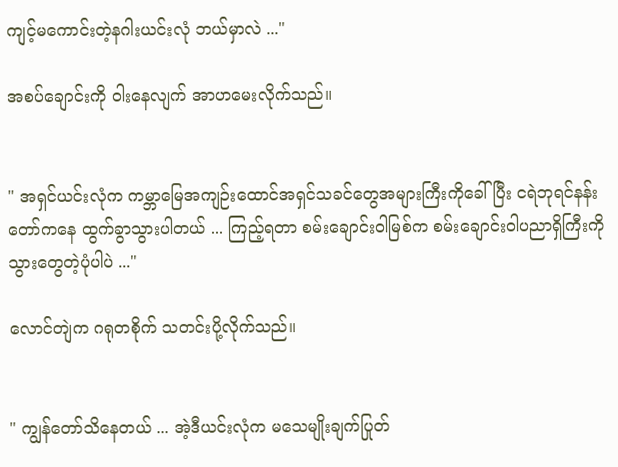ကျင့်မကောင်းတဲ့နဂါးယင်းလုံ ဘယ်မှာလဲ ..."

အစပ်ချောင်းကို ဝါးနေလျက် အာဟမေးလိုက်သည်။


" အရှင်ယင်းလုံက ကမ္ဘာမြေအကျဉ်းထောင်အရှင်သခင်တွေအများကြီးကိုခေါ်ပြီး ငရဲဘုရင်နန်းတော်ကနေ ထွက်ခွာသွားပါတယ် ... ကြည့်ရတာ စမ်းချောင်းဝါမြစ်က စမ်းချောင်းဝါပညာရှိကြီးကို သွားတွေတဲ့ပုံပါပဲ ..."

လောင်တျဲက ဂရုတစိုက် သတင်းပို့လိုက်သည်။


" ကျွန်တော်သိနေတယ် ... အဲ့ဒီယင်းလုံက မသေမျိုးချက်ပြုတ်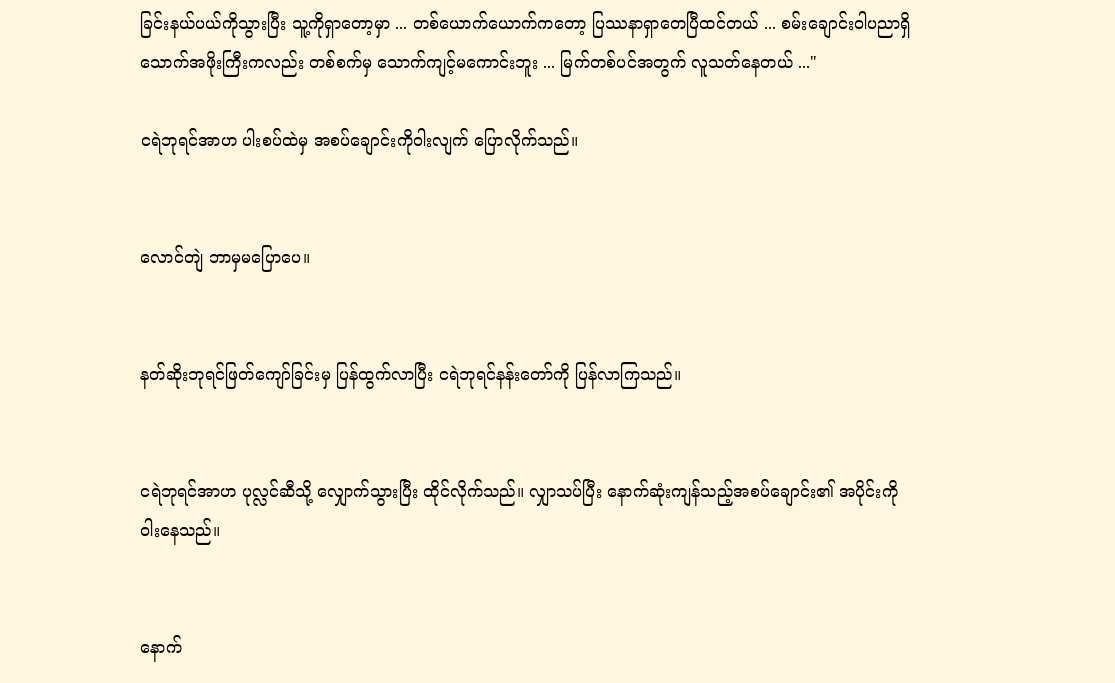ခြင်းနယ်ပယ်ကိုသွားပြီး သူ့ကိုရှာတော့မှာ ... တစ်ယောက်ယောက်ကတော့ ပြဿနာရှာတေပြီထင်တယ် ... စမ်းချောင်းဝါပညာရှိ သောက်အဖိုးကြီးကလည်း တစ်စက်မှ သောက်ကျင့်မကောင်းဘူး ... မြက်တစ်ပင်အတွက် လူသတ်နေတယ် ..."

ငရဲဘုရင်အာဟ ပါးစပ်ထဲမှ အစပ်ချောင်းကိုဝါးလျက် ပြောလိုက်သည်။


လောင်တျဲ ဘာမှ‌မပြောပေ။


နတ်ဆိုးဘုရင်ဖြတ်ကျော်ခြင်းမှ ပြန်ထွက်လာပြီး ငရဲဘုရင်နန်းတော်ကို ပြန်လာကြသည်။


ငရဲဘုရင်အာဟ ပုလ္လင်‌ဆီသို့ လျှောက်သွားပြီး ထိုင်လိုက်သည်။ လျှာသပ်ပြီး နောက်ဆုံးကျန်သည့်အစပ်ချောင်း၏ အပိုင်းကို ဝါးနေသည်။


နောက်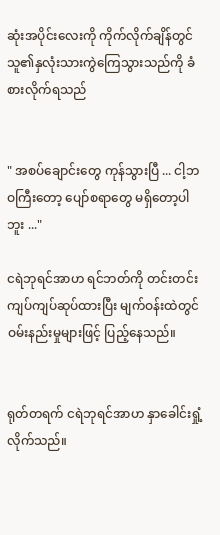ဆုံးအပိုင်းလေးကို ကိုက်လိုက်ချိန်တွင် သူ၏နှလုံးသားကွဲကြေသွားသည်ကို ခံစားလိုက်ရသည်


" အစပ်ချောင်းတွေ ကုန်သွားပြီ ... ငါ့ဘဝကြီးတော့ ပျော်စရာတွေ မရှိတော့ပါဘူး ..."

ငရဲဘုရင်အာဟ ရင်ဘတ်ကို တင်းတင်းကျပ်ကျပ်ဆုပ်ထားပြီး မျက်ဝန်းထဲတွင် ဝမ်းနည်းမှုများဖြင့် ပြည့်နေသည်။


ရုတ်တရက် ငရဲဘုရင်အာဟ နှာခေါင်းရှုံ့လိုက်သည်။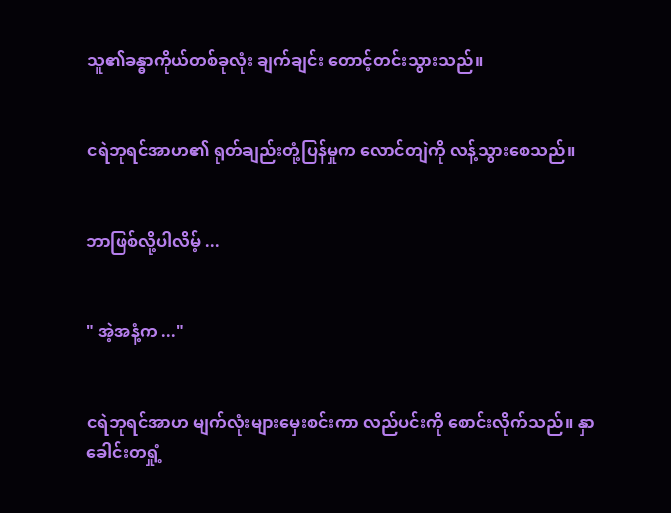သူ၏ခန္ဓာကိုယ်တစ်ခုလုံး ချက်ချင်း တောင့်တင်းသွားသည်။


ငရဲဘုရင်အာဟ၏ ရုတ်ချည်းတုံ့ပြန်မှုက လောင်တျဲကို လန့်သွားစေသည်။


ဘာဖြစ်လို့ပါလိမ့် ...


" အဲ့အနံ့က ..."


ငရဲဘုရင်အာဟ မျက်လုံးများမှေးစင်းကာ လည်ပင်းကို စောင်းလိုက်သည်။ နှာခေါင်းတရှုံ့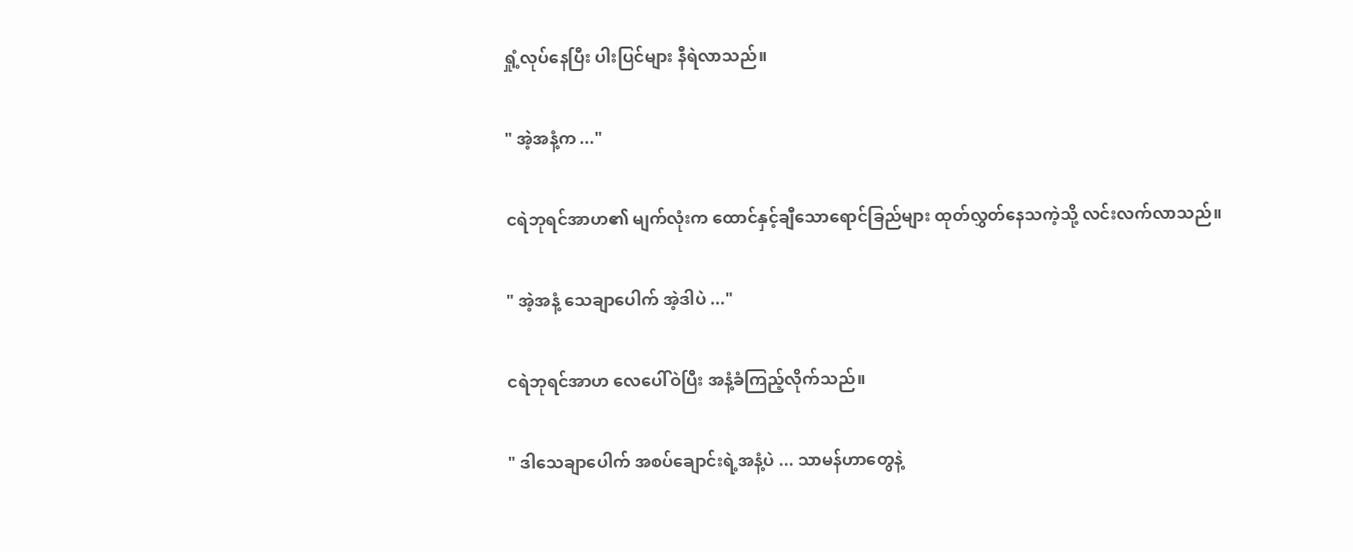ရှုံ့လုပ်နေပြီး ပါးပြင်များ နီရဲလာသည်။


" အဲ့အနံ့က ..."


ငရဲဘုရင်အာဟ၏ မျက်လုံးက ထောင်နှင့်ချီသောရောင်ခြည်များ ထုတ်လွှတ်နေသကဲ့သို့ လင်းလက်လာသည်။


" အဲ့‌အနံ့ သေချာပေါက် အဲ့ဒါပဲ ..."


ငရဲဘုရင်အာဟ လေပေါ်ဝဲပြီး အနံ့ခံကြည့်လိုက်သည်။


" ဒါသေချာပေါက် အစပ်ချောင်းရဲ့အနံ့ပဲ ... သာမန်ဟာတွေနဲ့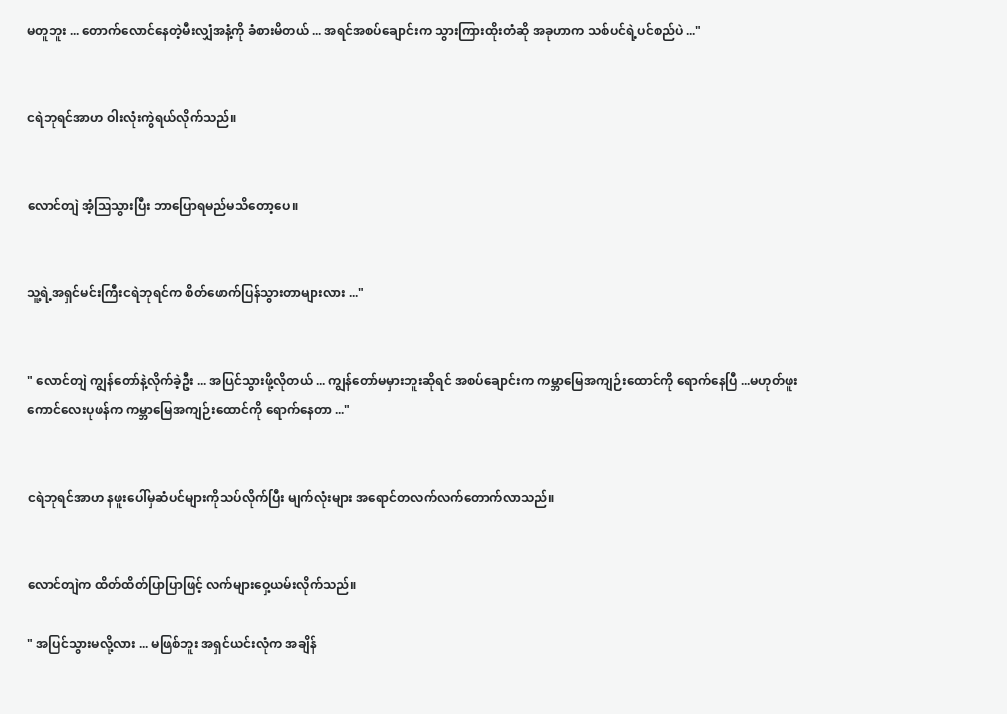မတူဘူး ... တောက်လောင်နေတဲ့မီးလျှံအနံ့ကို ခံစားမိတယ် ... အရင်အစပ်ချောင်းက သွားကြားထိုးတံဆို အခုဟာက သစ်ပင်ရဲ့ပင်စည်ပဲ ..."


ငရဲဘုရင်အာဟ ဝါးလုံးကွဲရယ်လိုက်သည်။


လောင်တျဲ အံ့ဩသွားပြီး ဘာပြောရမည်မသိတော့ပေ။


သူ့ရဲ့အရှင်မင်းကြီးငရဲဘုရင်က စိတ်ဖောက်ပြန်သွားတာများလား ..."


" လောင်တျဲ ကျွန်တော်နဲ့လိုက်ခဲ့ဦး ... အပြင်သွားဖို့လိုတယ် ... ကျွန်တော်မမှားဘူးဆိုရင် အစပ်ချောင်းက ကမ္ဘာမြေအကျဉ်းထောင်ကို ရောက်နေပြီ ...မဟုတ်ဖူး ကောင်လေးပုဖန်က ကမ္ဘာမြေအကျဉ်းထောင်ကို ရောက်နေတာ ..."


ငရဲဘုရင်အာဟ နဖူးပေါ်မှဆံပင်များကိုသပ်လိုက်ပြီး မျက်လုံးများ အရောင်တလက်လက်တောက်လာသည်။


လောင်တျဲက ထိတ်ထိတ်ပြာပြာဖြင့် လက်များဝှေ့ယမ်းလိုက်သည်။

" အပြင်သွားမလို့လား ... မဖြစ်ဘူး အရှင်ယင်းလုံက အချိန်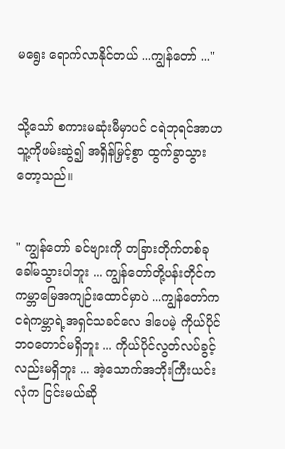မရွေး ရောက်လာနိုင်တယ် ...ကျွန်တော် ..."


သို့သော် စကားမဆုံးမီမှာပင် ငရဲဘုရင်အာဟ သူ့ကိုဖမ်းဆွဲ၍ အရှိန်မြှင့်စွာ ထွက်ခွာသွားတော့သည်။


" ကျွန်တော် ခင်ဗျားကို တခြားတိုက်တစ်ခု ခေါ်မသွားပါဘူး ... ကျွန်တော်တို့ပန်းတိုင်က ကမ္ဘာမြေအကျဉ်းထောင်မှာပဲ ...ကျွန်တော်က ငရဲကမ္ဘာရဲ့အရှင်သခင်လေ ဒါပေမဲ့ ကိုယ်ပိုင်ဘဝတောင်မရှိဘူး ... ကိုယ်ပိုင်လွတ်လပ်ခွင့်လည်းမရှိဘူး ... အဲ့သောက်အဘိုးကြီးယင်းလုံက ငြင်းမယ်ဆို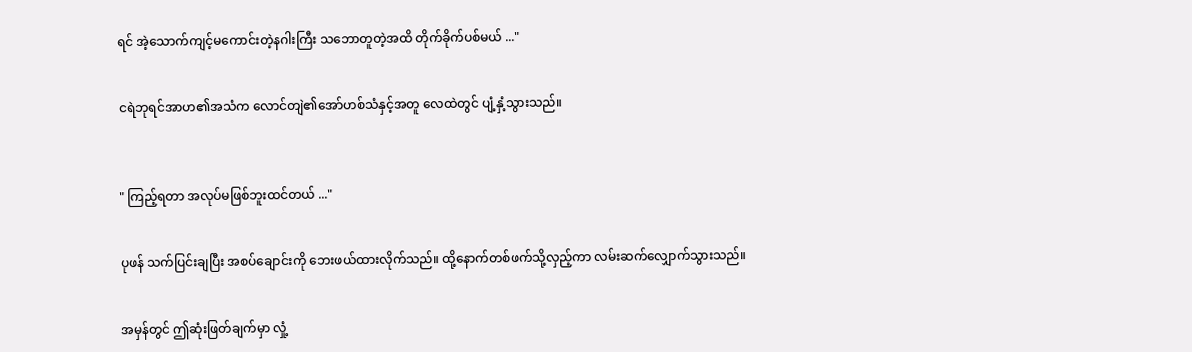ရင် အဲ့သောက်ကျင့်မကောင်းတဲ့နဂါးကြီး သဘောတူတဲ့အထိ တိုက်ခိုက်ပစ်မယ် ..."


ငရဲဘုရင်အာဟ၏အသံက လောင်တျဲ၏အော်ဟစ်သံနှင့်အတူ လေထဲတွင် ပျံ့နှံ့သွားသည်။



" ကြည့်ရတာ အလုပ်မဖြစ်ဘူးထင်တယ် ..."


ပုဖန် သက်ပြင်းချပြီး အစပ်ချောင်းကို ဘေးဖယ်ထားလိုက်သည်။ ထို့နောက်တစ်ဖက်သို့လှည့်ကာ လမ်းဆက်လျှောက်သွားသည်။


အမှန်တွင် ဤဆုံးဖြတ်ချက်မှာ လှုံ့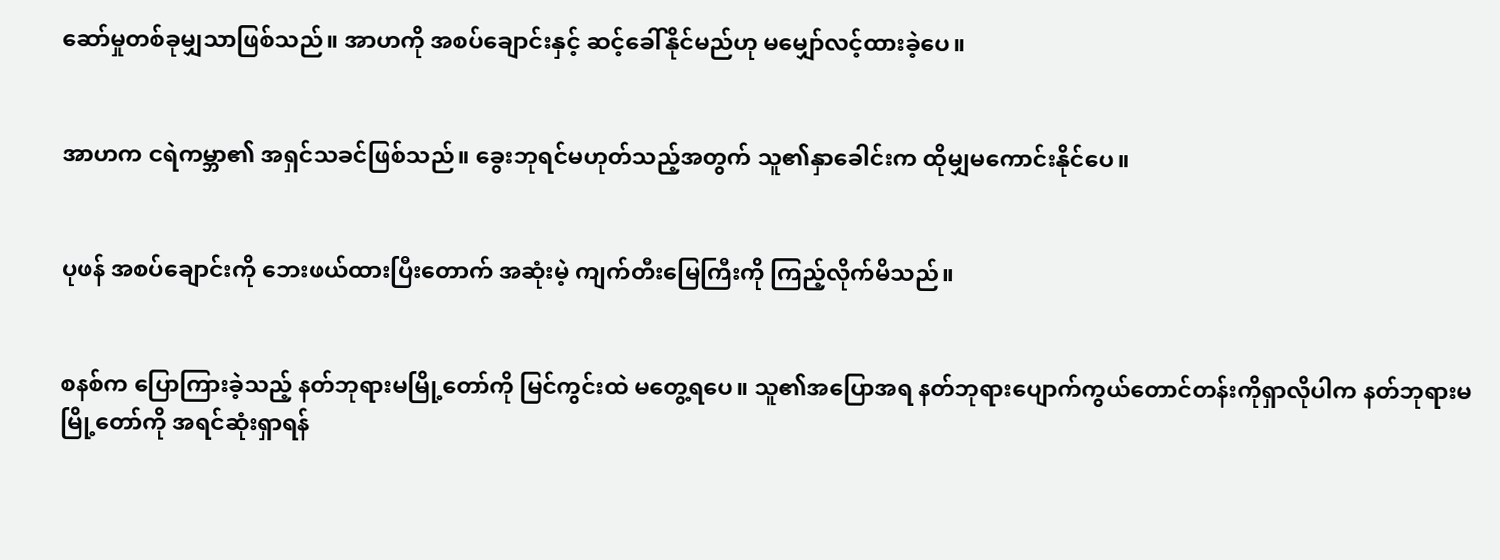ဆော်မှုတစ်ခုမျှသာဖြစ်သည်။ အာဟကို အစပ်ချောင်းနှင့် ဆင့်ခေါ်နိုင်မည်ဟု မမျှော်လင့်ထားခဲ့ပေ။


အာဟက ငရဲကမ္ဘာ၏ အရှင်သခင်ဖြစ်သည်။ ခွေးဘုရင်မဟုတ်သည့်အတွက် သူ၏နှာခေါင်းက ထိုမျှမကောင်းနိုင်ပေ။


ပုဖန် အစပ်ချောင်းကို ဘေးဖယ်ထားပြီးတောက် အဆုံးမဲ့ ကျက်တီးမြေကြီးကို ကြည့်လိုက်မိသည်။


စနစ်က ပြောကြားခဲ့သည့် နတ်ဘုရားမမြို့တော်ကို မြင်ကွင်းထဲ မတွေ့ရပေ။ သူ၏အပြောအရ နတ်ဘုရားပျောက်ကွယ်တောင်တန်းကိုရှာလိုပါက နတ်ဘုရားမမြို့တော်ကို အရင်ဆုံးရှာရန်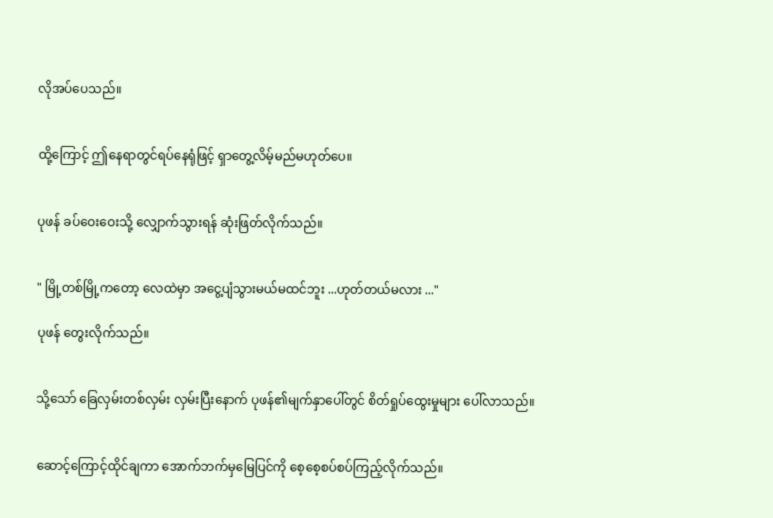လိုအပ်ပေသည်။


ထို့ကြောင့် ဤနေရာတွင်ရပ်နေရုံဖြင့် ရှာတွေ့လိမ့်မည်မဟုတ်ပေ။


ပုဖန် ခပ်ဝေးဝေးသို့ လျှောက်သွားရန် ဆုံးဖြတ်လိုက်သည်။


" မြို့တစ်မြို့ကတော့ လေထဲမှာ အငွေ့ပျံသွားမယ်မထင်ဘူး ...ဟုတ်တယ်မလား ..."

ပုဖန် တွေးလိုက်သည်။


သို့သော် ခြေလှမ်းတစ်လှမ်း လှမ်းပြီးနောက် ပုဖန်၏မျက်နှာပေါ်တွင် စိတ်ရှုပ်ထွေးမှုများ ပေါ်လာသည်။


ဆောင့်ကြောင့်ထိုင်ချကာ ‌အောက်ဘက်မှမြေပြင်ကို စေ့စေ့စပ်စပ်ကြည့်လိုက်သည်။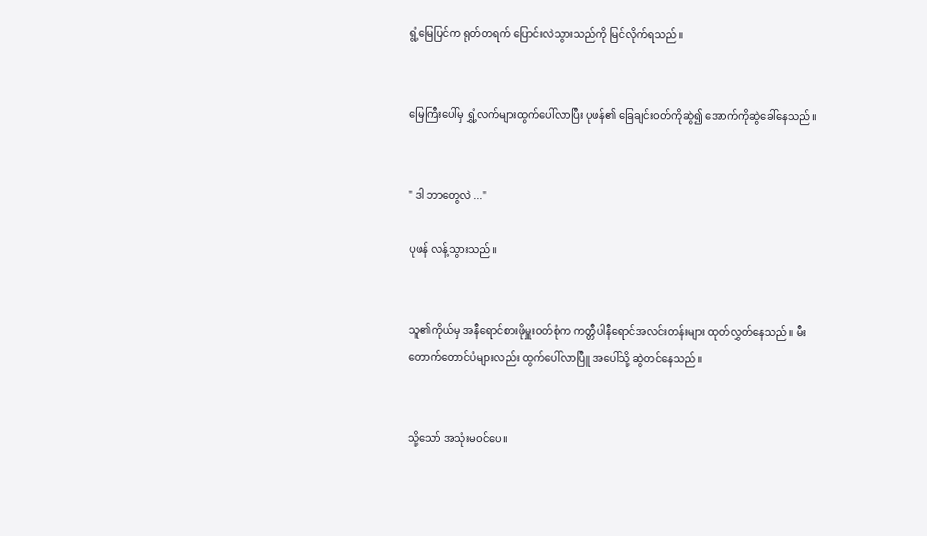ရွံ့မြေပြင်က ရုတ်တရက် ပြောင်းလဲသွားသည်ကို မြင်လိုက်ရသည်။


မြေကြီးပေါ်မှ ရွှံ့လက်များထွက်ပေါ်လာပြီး ပုဖန်၏ ခြေချင်းဝတ်ကိုဆွဲ၍ အောက်ကိုဆွဲခေါ်နေသည်။


" ဒါ ဘာတွေလဲ ..."

ပုဖန် လန့်သွားသည်။


သူ၏ကိုယ်မှ အနီရောင်စားဖိုမှူးဝတ်စုံက ကတ္တီပါနီရောင်အလင်းတန်းများ ထုတ်လွှတ်နေသည်။ မီးတောက်တောင်ပံများလည်း ထွက်ပေါ်လာပြီူ အပေါ်သို့ ဆွဲတင်နေသည်။


သို့သော် အသုံးမဝင်ပေ။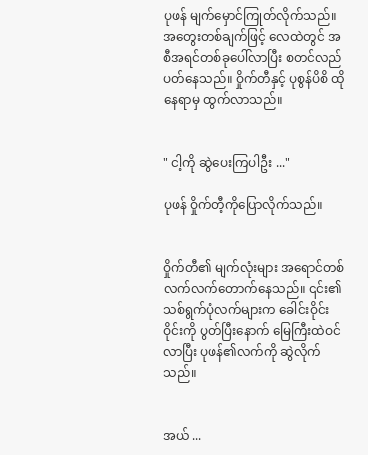ပုဖန် မျက်မှောင်ကြုတ်လိုက်သည်။ အတွေးတစ်ချက်ဖြင့် လေထဲတွင် အစီအရင်တစ်ခုပေါ်လာပြီး စတင်လည်ပတ်နေသည်။ ဝှိုက်တီနှင့် ပုစွန်ပိစိ ထိုနေရာမှ ထွက်လာသည်။


" ငါ့ကို ဆွဲပေးကြပါဦး ..."

ပုဖန် ဝှိုက်တီ့ကိုပြောလိုက်သည်။


ဝှိုက်တီ၏ မျက်လုံးများ အရောင်တစ်လက်လက်တောက်နေသည်။ ၎င်း၏ သစ်ရွက်ပုံလက်များက ခေါင်းဝိုင်းဝိုင်းကို ပွတ်ပြီးနောက် မြေကြီးထဲဝင်လာပြီး ပုဖန်၏လက်ကို ဆွဲလိုက်သည်။


အယ် ...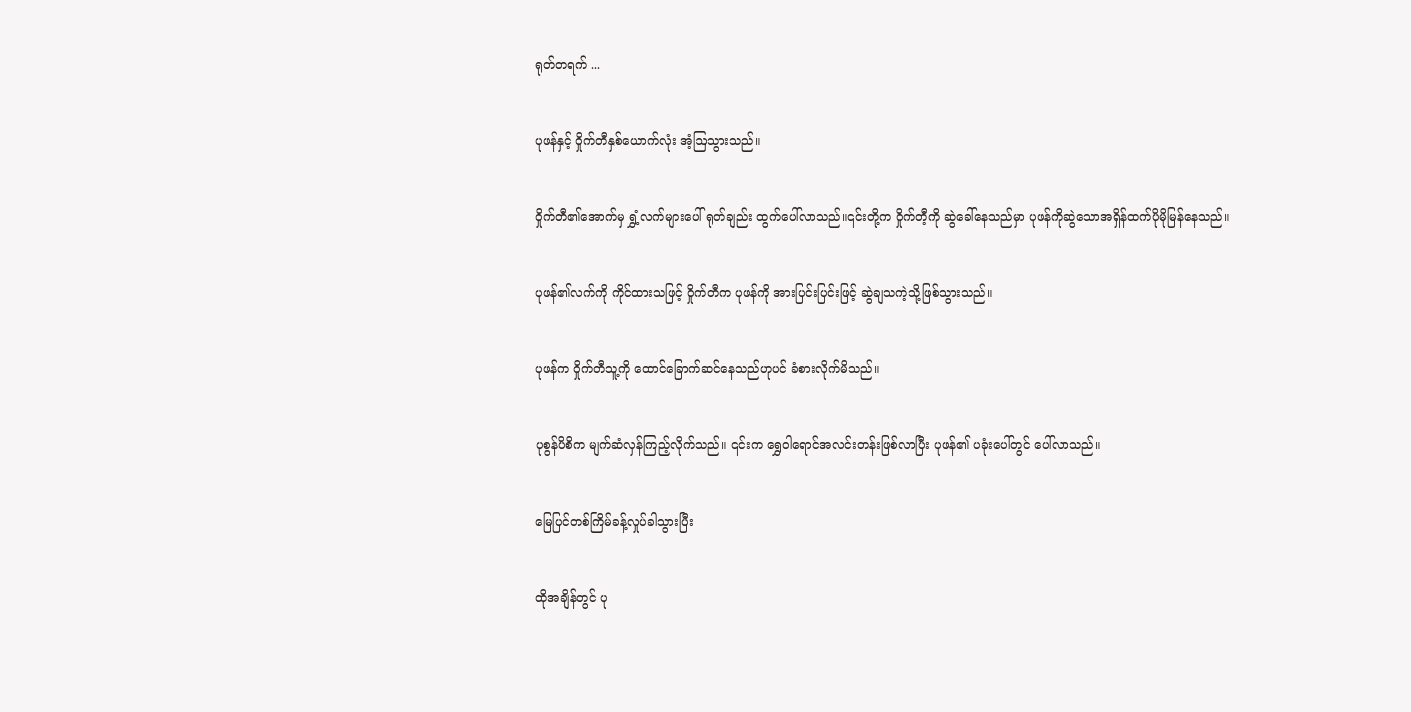ရုတ်တရက် ...


ပုဖန်နှင့် ဝှိုက်တီနှစ်ယောက်လုံး အံ့ဩသွားသည်။


ဝှိုက်တီ၏အောက်မှ ရွှံ့လက်များပေါ် ရုတ်ချည်း ထွက်ပေါ်လာသည်။၎င်းတို့က ဝှိုက်တီ့ကို ဆွဲခေါ်နေသည်မှာ ပုဖန်ကိုဆွဲသောအရှိန်ထက်ပိုမိုမြန်နေသည်။


ပုဖန်၏လက်ကို ကိုင်ထားသဖြင့် ဝှိုက်တီက ပုဖန်ကို အားပြင်းပြင်းဖြင့် ဆွဲချသကဲ့သို့ဖြစ်သွားသည်။


ပုဖန်က ဝှိုက်တီသူ့ကို ထောင်ခြောက်ဆင်နေသည်ဟုပင် ခံစားလိုက်မိသည်။


ပုစွန်ပိစိက မျက်ဆံလှန်ကြည့်လိုက်သည်။ ၎င်းက ရွှေဝါရောင်အလင်းတန်းဖြစ်လာပြီး ပုဖန်၏ ပခုံးပေါ်တွင်‌‌ ပေါ်လာသည်။


မြေပြင်တစ်ကြိမ်ခန့်လှုပ်ခါသွားပြီး


ထိုအချိန်တွင် ပု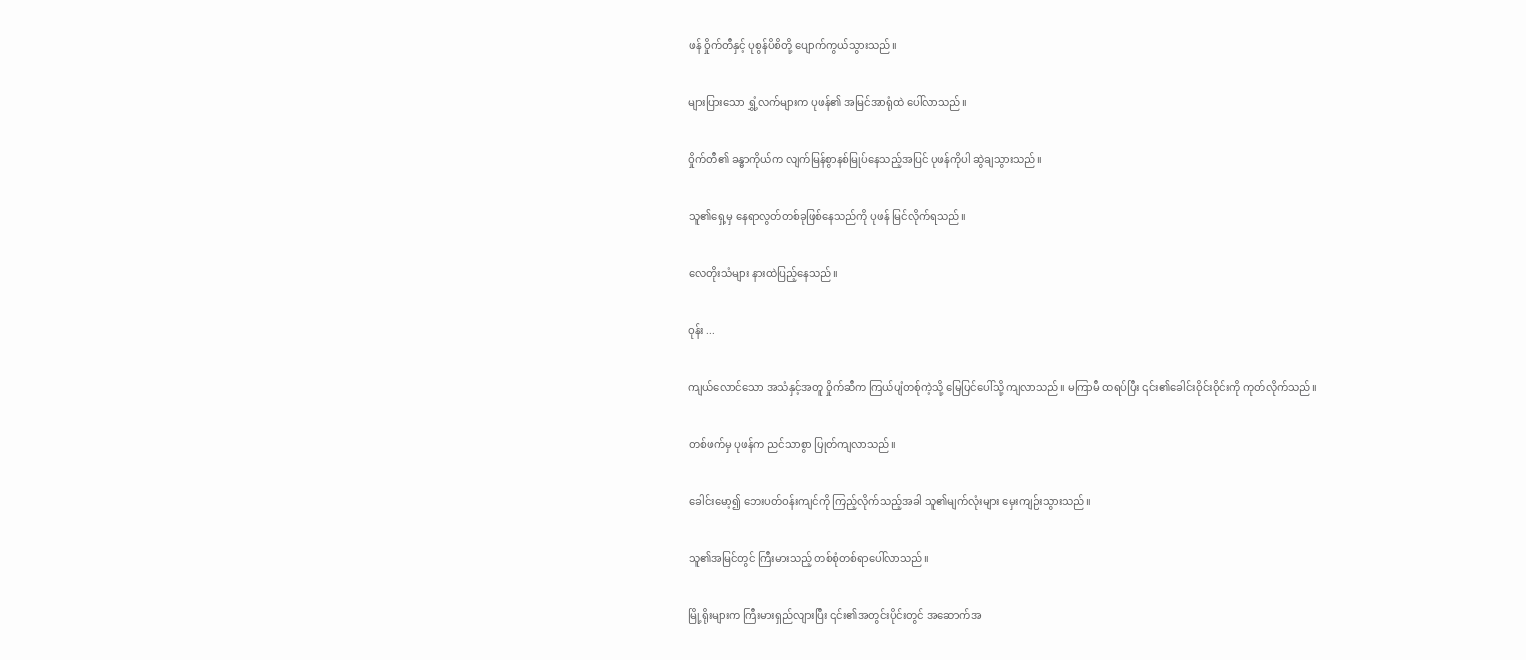ဖန် ဝှိုက်တီနှင့် ပုစွန်ပိစိတို့ ပျောက်ကွယ်သွားသည်။


များပြားသော ရွှံ့လက်များက ပုဖန်၏ အမြင်အာရုံထဲ ပေါ်လာသည်။


ဝှိုက်တီ၏ ခန္ဓာကိုယ်က လျက်မြန်စွာနစ်မြုပ်နေသည့်အပြင် ပုဖန်ကိုပါ ဆွဲချသွားသည်။


သူ၏ရှေ့မှ နေရာလွတ်တစ်ခုဖြစ်နေသည်ကို ပုဖန် မြင်လိုက်ရသည်။


လေတိုးသံများ နားထဲပြည့်နေသည်။


ဝုန်း ...


ကျယ်လောင်သော အသံနှင့်အတူ ဝှိုက်ဆီက ကြယ်ပျံတစ်ုကဲ့သို့ မြေပြင်ပေါ်သို့ ကျလာသည်။ မကြာမီ ထရပ်ပြီး ၎င်း၏ခေါင်းဝိုင်းဝိုင်းကို ကုတ်လိုက်သည်။


တစ်ဖက်မှ ပုဖန်က ညင်သာစွာ ပြုတ်ကျလာသည်။


ခေါင်းမော့၍ ဘေးပတ်ဝန်းကျင်ကို ကြည့်လိုက်သည့်အခါ သူ၏မျက်လုံးများ မှေးကျဉ်းသွားသည်။


သူ၏အမြင်တွင် ကြီးမားသည့် တစ်စုံတစ်ရာပေါ်လာသည်။


မြို့ရိုးများက ကြီးမားရှည်လျားပြီး ၎င်း၏အတွင်းပိုင်းတွင် အဆောက်အ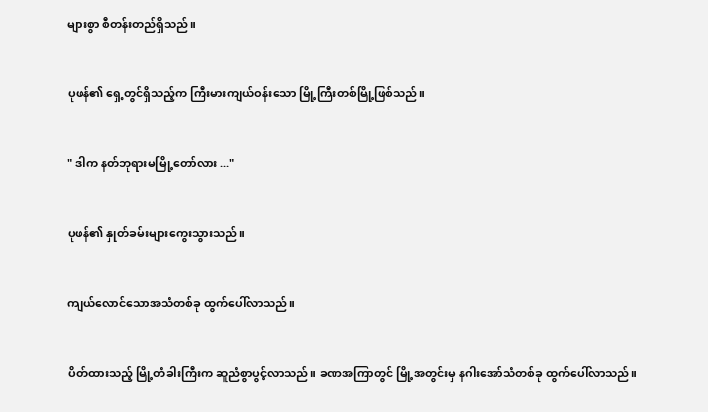များစွာ စီတန်းတည်ရှိသည်။


ပုဖန်၏ ရှေ့တွင်ရှိသည့်က ကြီးမားကျယ်ဝန်းသော မြို့ကြီးတစ်မြို့ဖြစ်သည်။


" ဒါက နတ်ဘုရားမမြို့တော်လား ..."


ပုဖန်၏ နှုတ်ခမ်းများကွေးသွားသည်။


ကျယ်လောင်သောအသံတစ်ခု ထွက်ပေါ်လာသည်။


ပိတ်ထားသည့် မြို့တံခါးကြီးက ဆူညံစွာပွင့်လာသည်။ ခဏအကြာတွင် မြို့အတွင်းမှ နဂါးအော်သံတစ်ခု ထွက်ပေါ်လာသည်။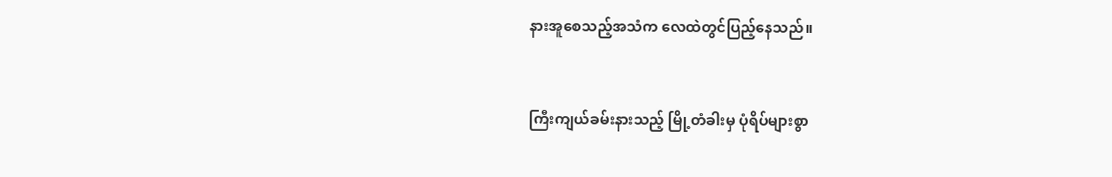နားအူစေသည့်အသံက လေထဲတွင်ပြည့်နေသည်။


ကြီးကျယ်ခမ်းနားသည့် မြို့တံခါးမှ ပုံရိပ်များစွာ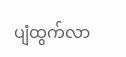ပျံထွက်လာ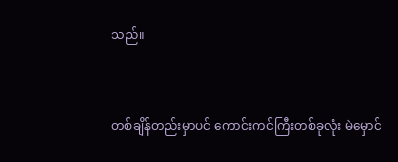သည်။


တစ်ချိန်တည်းမှာပင် ကောင်းကင်ကြီးတစ်ခုလုံး မဲမှောင်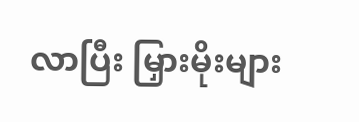လာပြီး မြှားမိုးများ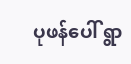ပုဖန်ပေါ် ရွာ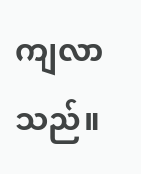ကျလာသည်။